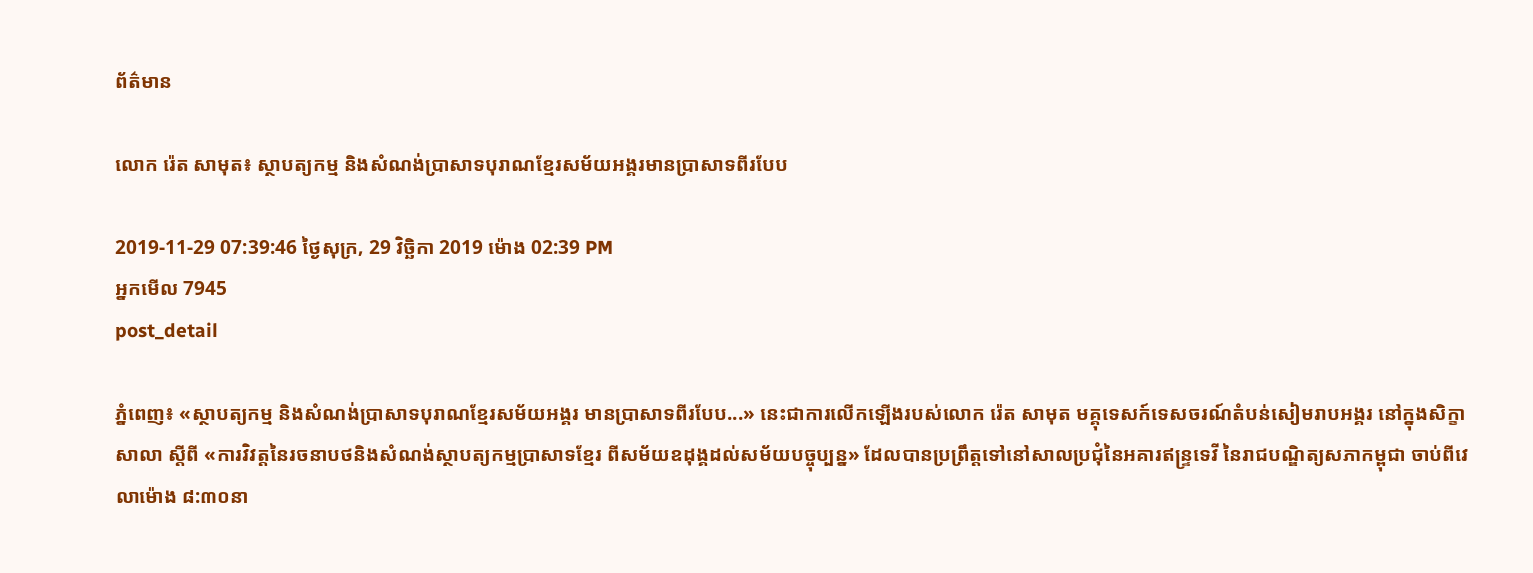ព័ត៌មាន

លោក រ៉េត សាមុត៖ ស្ថាបត្យកម្ម និងសំណង់ប្រាសាទបុរាណខ្មែរសម័យអង្គរមានប្រាសាទពីរបែប

2019-11-29 07:39:46 ថ្ងៃសុក្រ, 29 វិច្ឆិកា 2019 ម៉ោង 02:39 PM
អ្នកមើល 7945
post_detail

ភ្នំពេញ៖ «ស្ថាបត្យកម្ម និងសំណង់ប្រាសាទបុរាណខ្មែរសម័យអង្គរ មានប្រាសាទពីរបែប...» នេះជាការលើកឡើងរបស់លោក រ៉េត សាមុត មគ្គុទេសក៍ទេសចរណ៍តំបន់សៀមរាបអង្គរ នៅក្នុងសិក្ខាសាលា ស្ដីពី «ការវិវត្តនៃរចនាបថនិងសំណង់ស្ថាបត្យកម្មប្រាសាទខ្មែរ ពីសម័យឧដុង្គដល់សម័យបច្ចុប្បន្ន» ដែលបានប្រព្រឹត្តទៅនៅសាលប្រជុំនៃអគារឥន្ទ្រទេវី នៃរាជបណ្ឌិត្យសភាកម្ពុជា ចាប់ពីវេលាម៉ោង ៨:៣០នា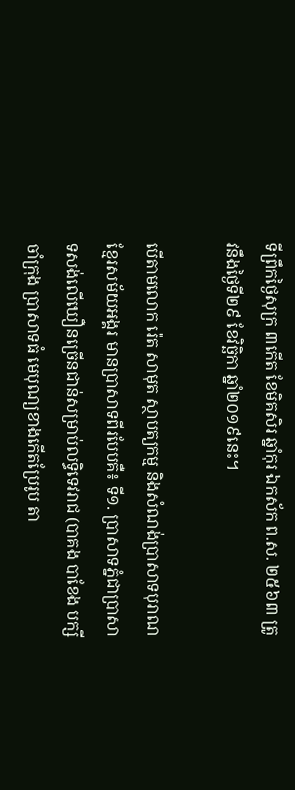ទីព្រឹកថ្ងៃសុក្រ ៣កើត ខែមិគសិរ ឆ្នាំកុរ ឯកស័ក ព.ស. ២៥៦៣ ត្រូវនឹងថ្ងៃទី២៩ ខែវិច្ឆិកា ឆ្នាំ២០១៩នេះ។

បើតាមលោក រ៉េត សាមុត ស្ថាបត្យកម្ម និងសំណង់ប្រាសាទបុរាណខ្មែរសម័យអង្គរ មានប្រាសាទពីរបែបគឺ៖ ទី១. ប្រាសាទភ្នំជាប្រាសាទសង់លើឃឿនច្រើនជាន់សម្រាប់លទ្ធិទេវរាជ (បាគង បាខែង បក្សីចាំក្រុង ប្រាសាទធំ មេបុណ្យខាងកើតប្រែរូប តា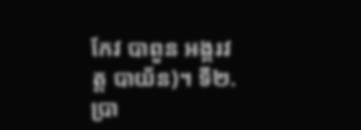កែវ បាពួន អង្គរវត្ត បាយ័ន)។ ទី២. ប្រា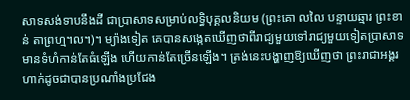សាទសង់ទាបនឹងដី ជាប្រាសាទសម្រាប់លទ្ធិបុគ្គលនិយម (ព្រះគោ លលៃ បន្ទាយឆ្មារ ព្រះខាន់ តាព្រហ្ម។ល។)។ ម្យ៉ាងទៀត គេបានសង្កេតឃើញថាពីរាជ្យមួយទៅរាជ្យមួយទៀតប្រាសាទមានទំហំកាន់តែធំឡើង ហើយកាន់តែច្រើនឡើង។ ត្រង់នេះបង្ហាញឱ្យឃើញថា ព្រះរាជាអង្គរហាក់ដូចជាបានប្រណាំងប្រជែង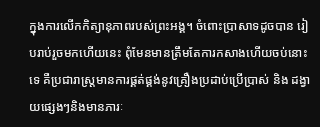ក្នុងការលើកកិត្យានុភាពរបស់ព្រះអង្គ។ ចំពោះប្រាសាទដូចបាន រៀបរាប់រួចមកហើយនេះ ពុំមែនមានត្រឹមតែការកសាងហើយចប់នោះទេ គឺប្រជារាស្ត្រមានការផ្គត់ផ្គង់នូវគ្រឿងប្រដាប់ប្រើប្រាស់ និង ដង្វាយផ្សេងៗនិងមានភារៈ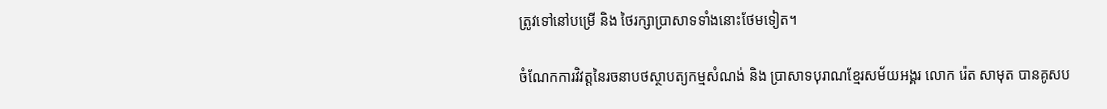ត្រូវទៅនៅបម្រើ និង ថៃរក្សាប្រាសាទទាំងនោះថែមទៀត។

ចំណែកការវិវត្តនៃរចនាបថស្ថាបត្យកម្មសំណង់ និង ប្រាសាទបុរាណខ្មែរសម័យអង្គរ លោក រ៉េត សាមុត បានគូសប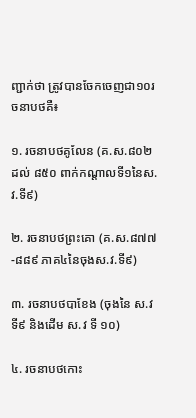ញ្ជាក់ថា ត្រូវបានចែកចេញជា១០រចនាបថគឺ៖

១. រចនាបថគូលែន (គ.ស.៨០២ ដល់ ៨៥០ ពាក់កណ្ដាលទី១នៃស.វ.ទី៩)

២. រចនាបថព្រះគោ (គ.ស.៨៧៧-៨៨៩ ភាគ៤នៃចុងស.វ.ទី៩)

៣. រចនាបថបាខែង (ចុងនៃ ស.វទី៩ និងដើម ស.វ ទី ១០)

៤. រចនាបថកោះ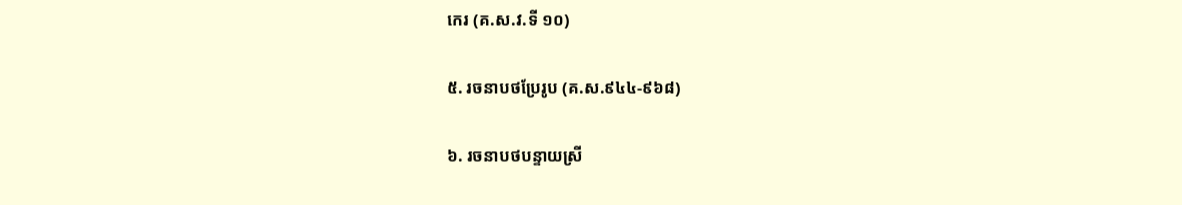កេរ (គ.ស.វ.ទី ១០)

៥. រចនាបថប្រែរូប (គ.ស.៩៤៤-៩៦៨)

៦. រចនាបថបន្ទាយស្រី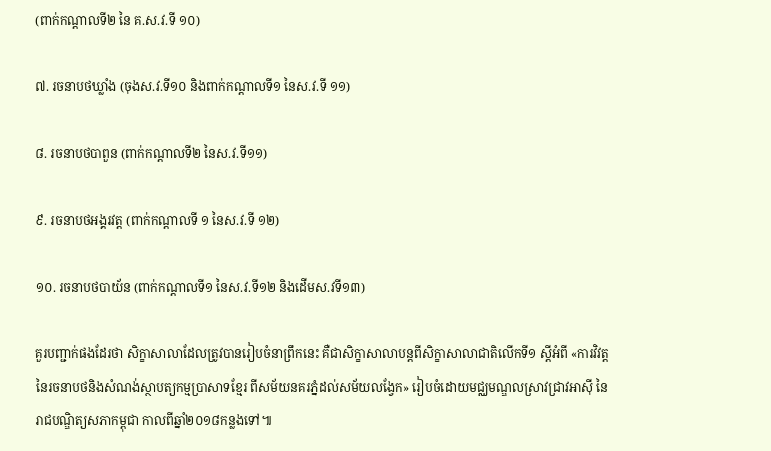(ពាក់កណ្ដាលទី២ នៃ គ.ស.វ.ទី ១០)

៧. រចនាបថឃ្លាំង (ចុងស.វ.ទី១០ និងពាក់កណ្ដាលទី១ នៃស.វ.ទី ១១)

៨. រចនាបថបាពួន (ពាក់កណ្ដាលទី២ នៃស.វ.ទី១១)

៩. រចនាបថអង្គរវត្ដ (ពាក់កណ្ដាលទី ១ នៃស.វ.ទី ១២)

១០. រចនាបថបាយ័ន (ពាក់កណ្ដាលទី១ នៃស.វ.ទី១២ និងដើមស.វទី១៣)

គួរបញ្ជាក់ផងដែរថា សិក្ខាសាលាដែលត្រូវបានរៀបចំនាព្រឹកនេះ គឺជាសិក្ខាសាលាបន្តពីសិក្ខាសាលាជាតិលើកទី១ ស្តីអំពី «ការវិវត្តនៃរចនាបថនិងសំណង់ស្ថាបត្យកម្មប្រាសាទខ្មែរ ពីសម័យនគរភ្នំដល់សម័យលង្វែក» រៀបចំដោយមជ្ឈមណ្ឌលស្រាវជ្រាវអាស៊ី នៃរាជបណ្ឌិត្យសភាកម្ពុជា កាលពីឆ្នាំ២០១៨កន្លងទៅ៕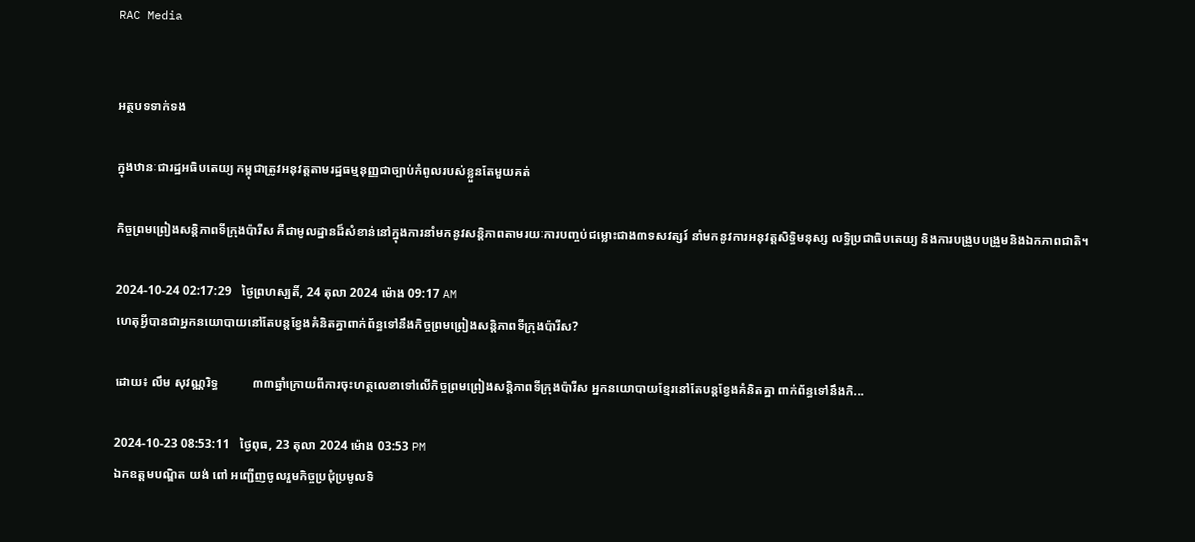RAC Media


អត្ថបទទាក់ទង

ក្នុងឋានៈជារដ្ឋអធិបតេយ្យ កម្ពុជាត្រូវអនុវត្តតាមរដ្ឋធម្មនុញ្ញជាច្បាប់កំពូលរបស់ខ្លួនតែមួយគត់

កិច្ចព្រមព្រៀងសន្តិភាពទីក្រុងប៉ារីស គឺជាមូលដ្ឋានដ៏សំខាន់នៅក្នុងការនាំមកនូវសន្តិភាពតាមរយៈការបញ្ចប់ជម្លោះជាង៣ទសវត្សរ៍ នាំមកនូវការអនុវត្តសិទ្ធិមនុស្ស លទ្ធិប្រជាធិបតេយ្យ និងការបង្រួបបង្រួមនិងឯកភាពជាតិ។

2024-10-24 02:17:29   ថ្ងៃព្រហស្បតិ៍, 24 តុលា 2024 ម៉ោង 09:17 AM
ហេតុអ្វីបានជាអ្នកនយោបាយនៅតែបន្តខ្វែងគំនិតគ្នាពាក់ព័ន្ធទៅនឹងកិច្ចព្រមព្រៀងសន្តិភាពទីក្រុងប៉ារីស?

ដោយ៖ លឹម សុវណ្ណរិទ្ធ           ៣៣ឆ្នាំក្រោយពីការចុះហត្ថលេខាទៅលើកិច្ចព្រមព្រៀងសន្តិភាពទីក្រុងប៉ារីស អ្នកនយោបាយខ្មែរនៅតែបន្តខ្វែងគំនិតគ្នា ពាក់ព័ន្ធទៅនឹងកិ...

2024-10-23 08:53:11   ថ្ងៃពុធ, 23 តុលា 2024 ម៉ោង 03:53 PM
ឯកឧត្តមបណ្ឌិត យង់ ពៅ អញ្ជើញចូលរួមកិច្ចប្រជុំប្រមូលទិ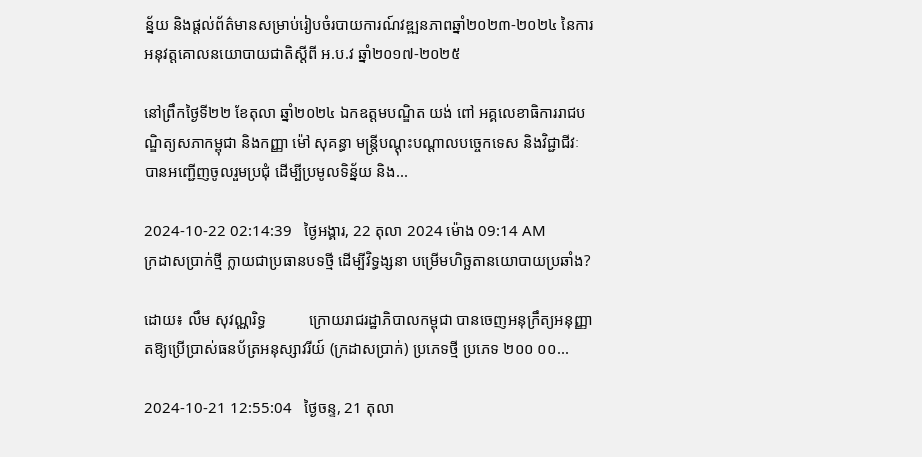ន្ន័យ និងផ្តល់ព័ត៌មានសម្រាប់រៀបចំរបាយការណ៍វឌ្ឍនភាពឆ្នាំ២០២៣-២០២៤ នៃការអនុវត្តគោលនយោបាយជាតិស្តីពី អ.ប.វ ឆ្នាំ២០១៧-២០២៥

នៅព្រឹកថ្ងៃទី២២ ខែតុលា ឆ្នាំ២០២៤ ឯកឧត្តមបណ្ឌិត យង់ ពៅ អគ្គលេខាធិការរាជបណ្ឌិត្យសភាកម្ពុជា និងកញ្ញា ម៉ៅ សុគន្ធា មន្ត្រីបណ្តុះបណ្តាលបច្ចេកទេស និងវិជ្ជាជីវៈ បានអញ្ជើញចូលរួមប្រជុំ ដើម្បីប្រមូលទិន្ន័យ និង...

2024-10-22 02:14:39   ថ្ងៃអង្គារ, 22 តុលា 2024 ម៉ោង 09:14 AM
ក្រដាសប្រាក់ថ្មី ក្លាយជាប្រធានបទថ្មី ដើម្បីវិទ្ធង្សនា បម្រើមហិច្ឆតានយោបាយប្រឆាំង?

ដោយ៖ លឹម សុវណ្ណរិទ្ធ           ក្រោយរាជរដ្ឋាភិបាលកម្ពុជា បានចេញអនុក្រឹត្យអនុញ្ញាតឱ្យប្រើប្រាស់ធនប័ត្រអនុស្សាវរីយ៍ (ក្រដាសប្រាក់) ប្រភេទថ្មី ប្រភេទ ២០០ ០០...

2024-10-21 12:55:04   ថ្ងៃចន្ទ, 21 តុលា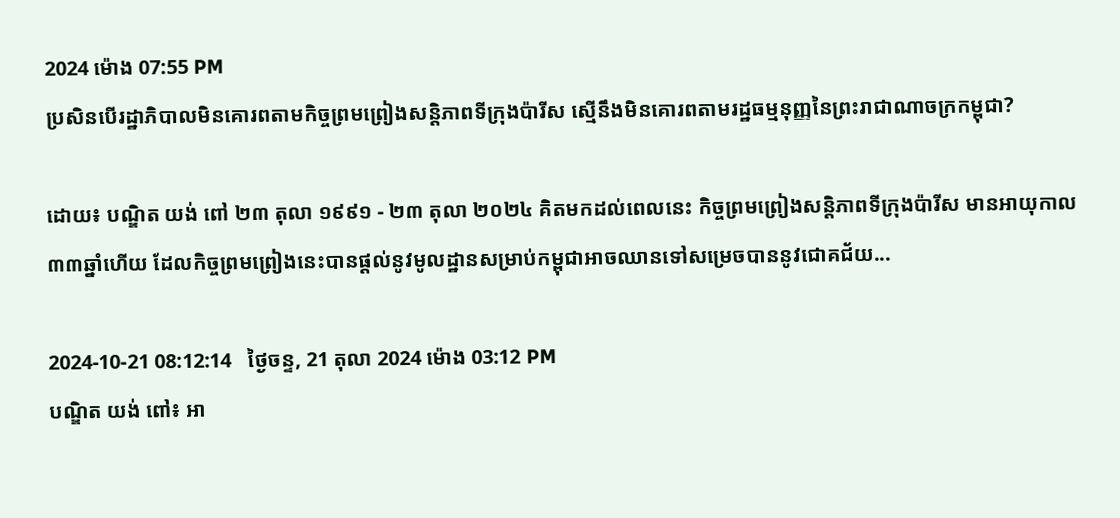2024 ម៉ោង 07:55 PM
ប្រសិនបើរដ្ឋាភិបាលមិនគោរពតាមកិច្ចព្រមព្រៀងសន្តិភាពទីក្រុងប៉ារីស ស្មើនឹងមិនគោរពតាមរដ្ឋធម្មនុញ្ញនៃព្រះរាជាណាចក្រកម្ពុជា?

ដោយ៖ បណ្ឌិត យង់ ពៅ ២៣ តុលា ១៩៩១ - ២៣ តុលា ២០២៤ គិតមកដល់ពេលនេះ កិច្ចព្រមព្រៀងសន្តិភាពទីក្រុងប៉ារីស មានអាយុកាល ៣៣ឆ្នាំហើយ ដែលកិច្ចព្រមព្រៀងនេះបានផ្ដល់នូវមូលដ្ឋានសម្រាប់កម្ពុជាអាចឈានទៅសម្រេចបាននូវជោគជ័យ...

2024-10-21 08:12:14   ថ្ងៃចន្ទ, 21 តុលា 2024 ម៉ោង 03:12 PM
បណ្ឌិត យង់ ពៅ៖ អា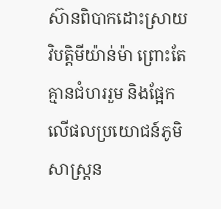ស៊ានពិបាកដោះស្រាយវិបត្តិមីយ៉ាន់ម៉ា ព្រោះតែគ្មានជំហររួម និងផ្អែកលើផលប្រយោជន៍ភូមិសាស្ត្រន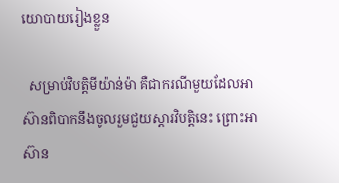យោបាយរៀងខ្លួន

  សម្រាប់វិបត្តិមីយ៉ាន់ម៉ា គឺជាករណីមួយដែលអាស៊ានពិបាកនឹងចូលរួមជួយស្ដារវិបត្តិនេះ ព្រោះអាស៊ាន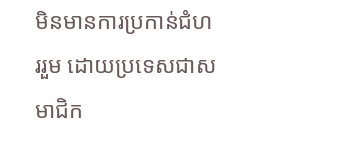មិនមានការប្រកាន់ជំហររួម ដោយប្រទេសជាសមាជិក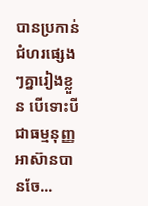បានប្រកាន់ជំហរផ្សេងៗគ្នារៀងខ្លួន បើទោះបីជាធម្មនុញ្ញអាស៊ានបានចែ...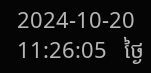2024-10-20 11:26:05   ថ្ងៃ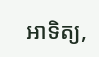អាទិត្យ,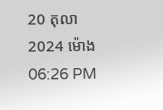20 តុលា 2024 ម៉ោង 06:26 PM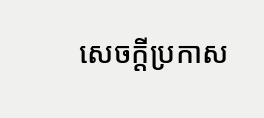សេចក្តីប្រកាស